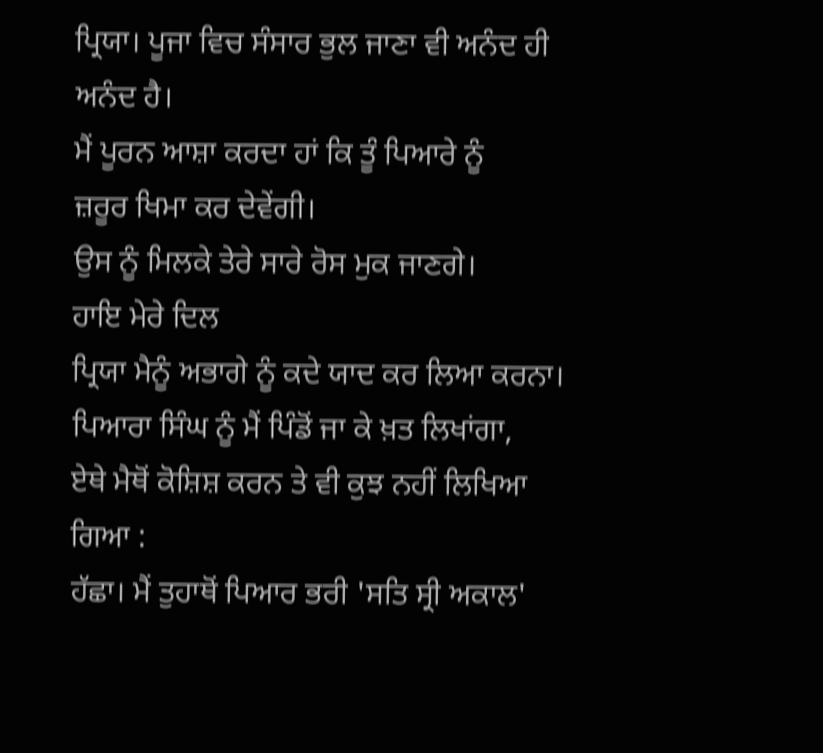ਪ੍ਰਿਯਾ। ਪੂਜਾ ਵਿਚ ਸੰਸਾਰ ਭੁਲ ਜਾਣਾ ਵੀ ਅਨੰਦ ਹੀ ਅਨੰਦ ਹੈ।
ਮੈਂ ਪੂਰਨ ਆਸ਼ਾ ਕਰਦਾ ਹਾਂ ਕਿ ਤੂੰ ਪਿਆਰੇ ਨੂੰ
ਜ਼ਰੂਰ ਖਿਮਾ ਕਰ ਦੇਵੇਂਗੀ।
ਉਸ ਨੂੰ ਮਿਲਕੇ ਤੇਰੇ ਸਾਰੇ ਰੋਸ ਮੁਕ ਜਾਣਗੇ।
ਹਾਇ ਮੇਰੇ ਦਿਲ
ਪ੍ਰਿਯਾ ਮੈਨੂੰ ਅਭਾਗੇ ਨੂੰ ਕਦੇ ਯਾਦ ਕਰ ਲਿਆ ਕਰਨਾ।
ਪਿਆਰਾ ਸਿੰਘ ਨੂੰ ਮੈਂ ਪਿੰਡੋਂ ਜਾ ਕੇ ਖ਼ਤ ਲਿਖਾਂਗਾ,
ਏਥੇ ਮੈਥੋਂ ਕੋਸ਼ਿਸ਼ ਕਰਨ ਤੇ ਵੀ ਕੁਝ ਨਹੀਂ ਲਿਖਿਆ ਗਿਆ :
ਹੱਛਾ। ਮੈਂ ਤੁਹਾਥੋਂ ਪਿਆਰ ਭਰੀ 'ਸਤਿ ਸ੍ਰੀ ਅਕਾਲ'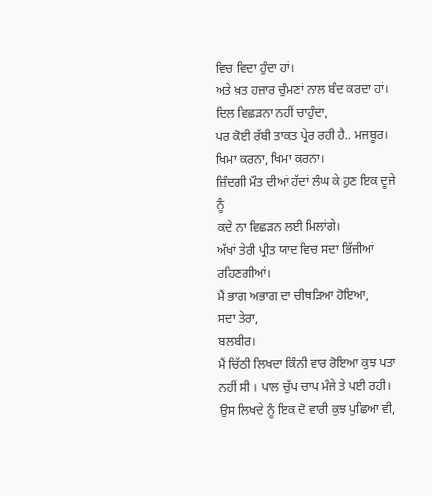ਵਿਚ ਵਿਦਾ ਹੁੰਦਾ ਹਾਂ।
ਅਤੇ ਖ਼ਤ ਹਜ਼ਾਰ ਚੁੰਮਣਾਂ ਨਾਲ ਬੰਦ ਕਰਦਾ ਹਾਂ।
ਦਿਲ ਵਿਛੜਨਾ ਨਹੀਂ ਚਾਹੁੰਦਾ,
ਪਰ ਕੋਈ ਰੱਬੀ ਤਾਕਤ ਪ੍ਰੇਰ ਰਹੀ ਹੈ.. ਮਜਬੂਰ।
ਖਿਮਾ ਕਰਨਾ, ਖਿਮਾ ਕਰਨਾ।
ਜ਼ਿੰਦਗੀ ਮੌਤ ਦੀਆਂ ਹੱਦਾਂ ਲੰਘ ਕੇ ਹੁਣ ਇਕ ਦੂਜੇ ਨੂੰ
ਕਦੇ ਨਾ ਵਿਛੜਨ ਲਈ ਮਿਲਾਂਗੇ।
ਅੱਖਾਂ ਤੇਰੀ ਪ੍ਰੀਤ ਯਾਦ ਵਿਚ ਸਦਾ ਭਿੱਜੀਆਂ ਰਹਿਣਗੀਆਂ।
ਮੈਂ ਭਾਗ ਅਭਾਗ ਦਾ ਚੀਥੜਿਆ ਹੋਇਆ,
ਸਦਾ ਤੇਰਾ,
ਬਲਬੀਰ।
ਮੈਂ ਚਿੱਠੀ ਲਿਖਦਾ ਕਿੰਨੀ ਵਾਰ ਰੋਇਆ ਕੁਝ ਪਤਾ ਨਹੀਂ ਸੀ । ਪਾਲ ਚੁੱਪ ਚਾਪ ਮੰਜੇ ਤੇ ਪਈ ਰਹੀ। ਉਸ ਲਿਖਦੇ ਨੂੰ ਇਕ ਦੋ ਵਾਰੀ ਕੁਝ ਪੁਛਿਆ ਵੀ,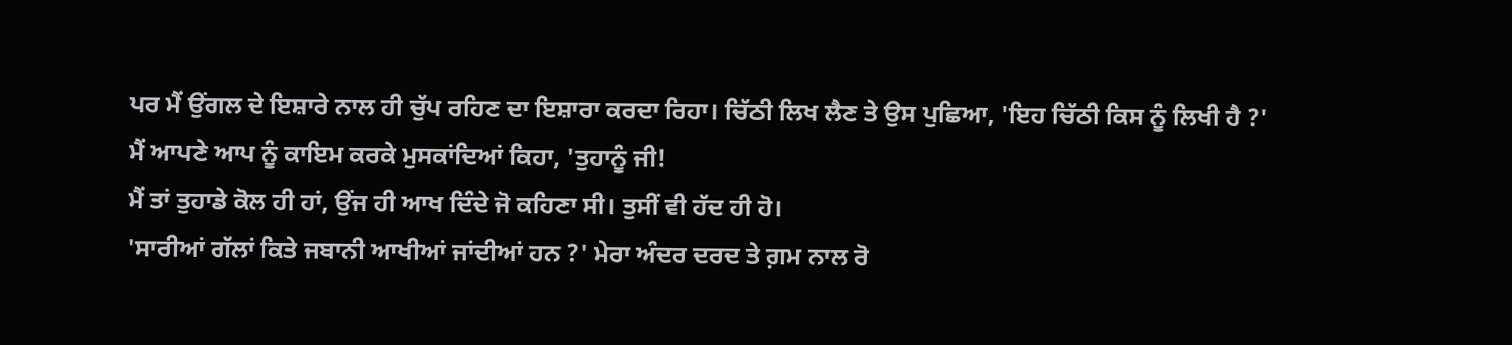ਪਰ ਮੈਂ ਉਂਗਲ ਦੇ ਇਸ਼ਾਰੇ ਨਾਲ ਹੀ ਚੁੱਪ ਰਹਿਣ ਦਾ ਇਸ਼ਾਰਾ ਕਰਦਾ ਰਿਹਾ। ਚਿੱਠੀ ਲਿਖ ਲੈਣ ਤੇ ਉਸ ਪੁਛਿਆ, 'ਇਹ ਚਿੱਠੀ ਕਿਸ ਨੂੰ ਲਿਖੀ ਹੈ ?'
ਮੈਂ ਆਪਣੇ ਆਪ ਨੂੰ ਕਾਇਮ ਕਰਕੇ ਮੁਸਕਾਂਦਿਆਂ ਕਿਹਾ, 'ਤੁਹਾਨੂੰ ਜੀ!
ਮੈਂ ਤਾਂ ਤੁਹਾਡੇ ਕੋਲ ਹੀ ਹਾਂ, ਉਂਜ ਹੀ ਆਖ ਦਿੰਦੇ ਜੋ ਕਹਿਣਾ ਸੀ। ਤੁਸੀਂ ਵੀ ਹੱਦ ਹੀ ਹੋ।
'ਸਾਰੀਆਂ ਗੱਲਾਂ ਕਿਤੇ ਜਬਾਨੀ ਆਖੀਆਂ ਜਾਂਦੀਆਂ ਹਨ ?' ਮੇਰਾ ਅੰਦਰ ਦਰਦ ਤੇ ਗ਼ਮ ਨਾਲ ਰੋ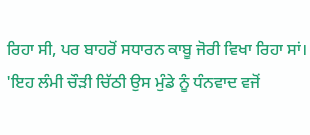ਰਿਹਾ ਸੀ, ਪਰ ਬਾਹਰੋਂ ਸਧਾਰਨ ਕਾਬੂ ਜੋਰੀ ਵਿਖਾ ਰਿਹਾ ਸਾਂ।
'ਇਹ ਲੰਮੀ ਚੌੜੀ ਚਿੱਠੀ ਉਸ ਮੁੰਡੇ ਨੂੰ ਧੰਨਵਾਦ ਵਜੋਂ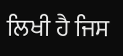ਲਿਖੀ ਹੈ ਜਿਸ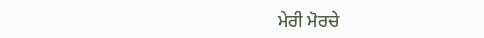ਮੇਰੀ ਮੋਰਚੇ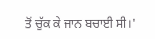ਤੋਂ ਚੁੱਕ ਕੇ ਜਾਨ ਬਚਾਈ ਸੀ।'